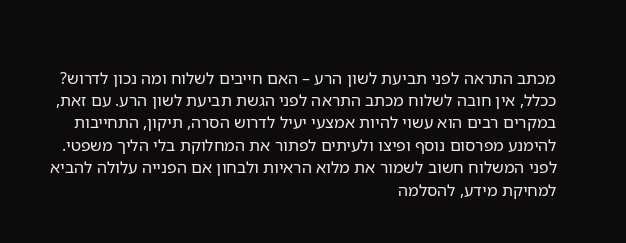מכתב התראה לפני תביעת לשון הרע – האם חייבים לשלוח ומה נכון לדרוש?
ככלל, אין חובה לשלוח מכתב התראה לפני הגשת תביעת לשון הרע. עם זאת, במקרים רבים הוא עשוי להיות אמצעי יעיל לדרוש הסרה, תיקון, התחייבות להימנע מפרסום נוסף ופיצו ולעיתים לפתור את המחלוקת בלי הליך משפטי. לפני המשלוח חשוב לשמור את מלוא הראיות ולבחון אם הפנייה עלולה להביא למחיקת מידע, להסלמה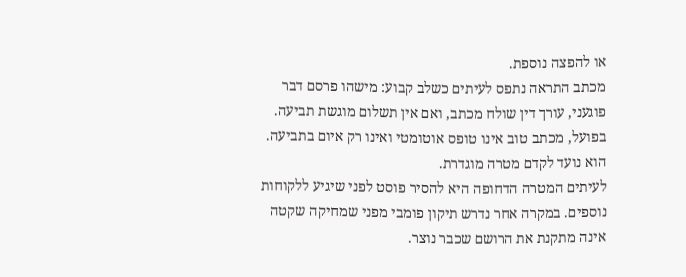או להפצה נוספת.
מכתב התראה נתפס לעיתים כשלב קבוע: מישהו פרסם דבר פוגעני, עורך דין שולח מכתב, ואם אין תשלום מוגשת תביעה. בפועל, מכתב טוב אינו טופס אוטומטי ואינו רק איום בתביעה. הוא נועד לקדם מטרה מוגדרת.
לעיתים המטרה הדחופה היא להסיר פוסט לפני שיגיע ללקוחות נוספים. במקרה אחר נדרש תיקון פומבי מפני שמחיקה שקטה אינה מתקנת את הרושם שכבר נוצר.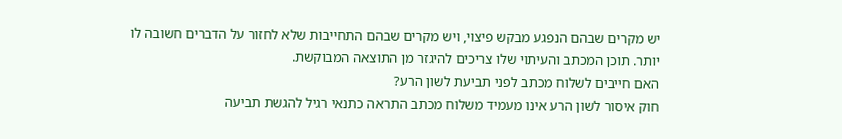יש מקרים שבהם הנפגע מבקש פיצוי, ויש מקרים שבהם התחייבות שלא לחזור על הדברים חשובה לו יותר. תוכן המכתב והעיתוי שלו צריכים להיגזר מן התוצאה המבוקשת.
האם חייבים לשלוח מכתב לפני תביעת לשון הרע?
חוק איסור לשון הרע אינו מעמיד משלוח מכתב התראה כתנאי רגיל להגשת תביעה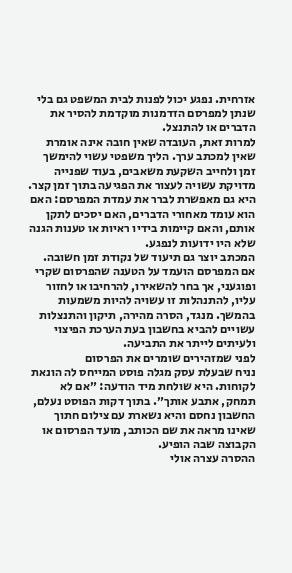אזרחית. נפגע יכול לפנות לבית המשפט גם בלי שנתן למפרסם הזדמנות מוקדמת להסיר את הדברים או להתנצל.
למרות זאת, העובדה שאין חובה אינה אומרת שאין למכתב ערך. הליך משפטי עשוי להימשך זמן ולחייב השקעת משאבים, בעוד שפנייה מדויקת עשויה לעצור את הפגיעה בתוך זמן קצר. היא גם מאפשרת לברר את עמדת המפרסם: האם הוא עומד מאחורי הדברים, האם יסכים לתקן אותם, והאם קיימות בידיו ראיות או טענות הגנה שלא היו ידועות לנפגע.
המכתב יוצר גם תיעוד של נקודת זמן חשובה. אם המפרסם הועמד על הטענה שהפרסום שקרי ופוגעני, אך בחר להשאירו, להרחיבו או לחזור עליו, להתנהלות זו עשויה להיות משמעות בהמשך. מנגד, הסרה מהירה, תיקון והתנצלות עשויים להביא בחשבון בעת הערכת הפיצוי ולעיתים לייתר את התביעה.
לפני שמזהירים שומרים את הפרסום
נניח שבעלת עסק מגלה פוסט המייחס לה הונאת לקוחות. היא שולחת מיד הודעה: ״אם לא תמחק, אתבע אותך״. בתוך דקות הפוסט נעלם, החשבון נחסם והיא נשארת עם צילום חתוך שאינו מראה את שם הכותב, מועד הפרסום או הקבוצה שבה הופיע.
ההסרה עצרה אולי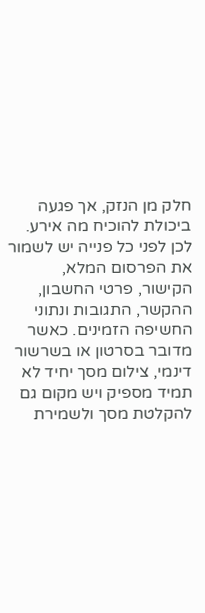חלק מן הנזק, אך פגעה ביכולת להוכיח מה אירע. לכן לפני כל פנייה יש לשמור את הפרסום המלא, הקישור, פרטי החשבון, ההקשר, התגובות ונתוני החשיפה הזמינים. כאשר מדובר בסרטון או בשרשור דינמי, צילום מסך יחיד לא תמיד מספיק ויש מקום גם להקלטת מסך ולשמירת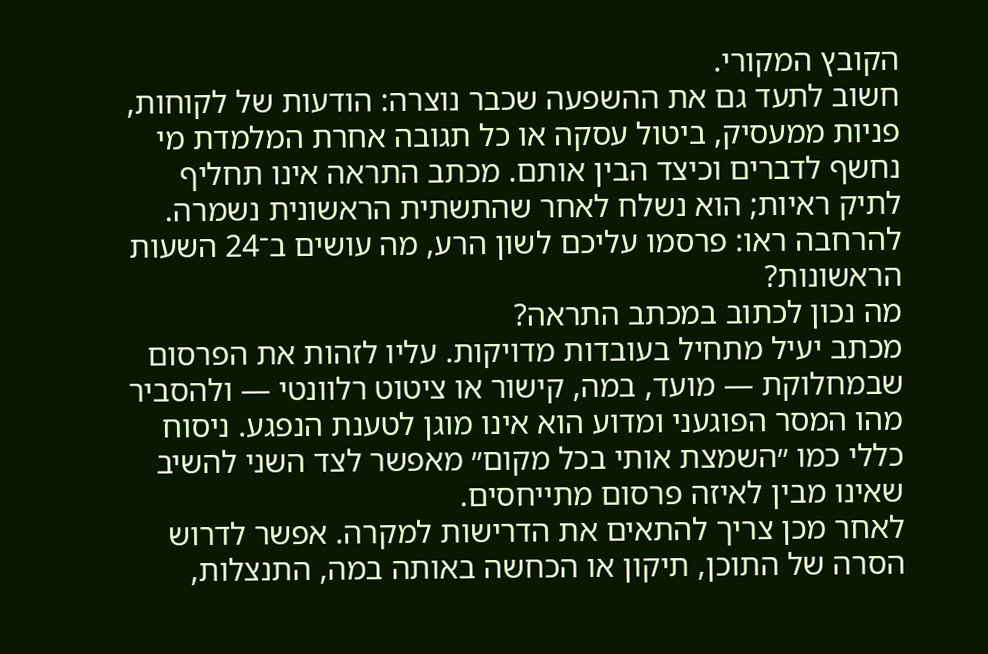הקובץ המקורי.
חשוב לתעד גם את ההשפעה שכבר נוצרה: הודעות של לקוחות, פניות ממעסיק, ביטול עסקה או כל תגובה אחרת המלמדת מי נחשף לדברים וכיצד הבין אותם. מכתב התראה אינו תחליף לתיק ראיות; הוא נשלח לאחר שהתשתית הראשונית נשמרה.
להרחבה ראו: פרסמו עליכם לשון הרע, מה עושים ב־24 השעות הראשונות?
מה נכון לכתוב במכתב התראה?
מכתב יעיל מתחיל בעובדות מדויקות. עליו לזהות את הפרסום שבמחלוקת — מועד, במה, קישור או ציטוט רלוונטי — ולהסביר מהו המסר הפוגעני ומדוע הוא אינו מוגן לטענת הנפגע. ניסוח כללי כמו ״השמצת אותי בכל מקום״ מאפשר לצד השני להשיב שאינו מבין לאיזה פרסום מתייחסים.
לאחר מכן צריך להתאים את הדרישות למקרה. אפשר לדרוש הסרה של התוכן, תיקון או הכחשה באותה במה, התנצלות,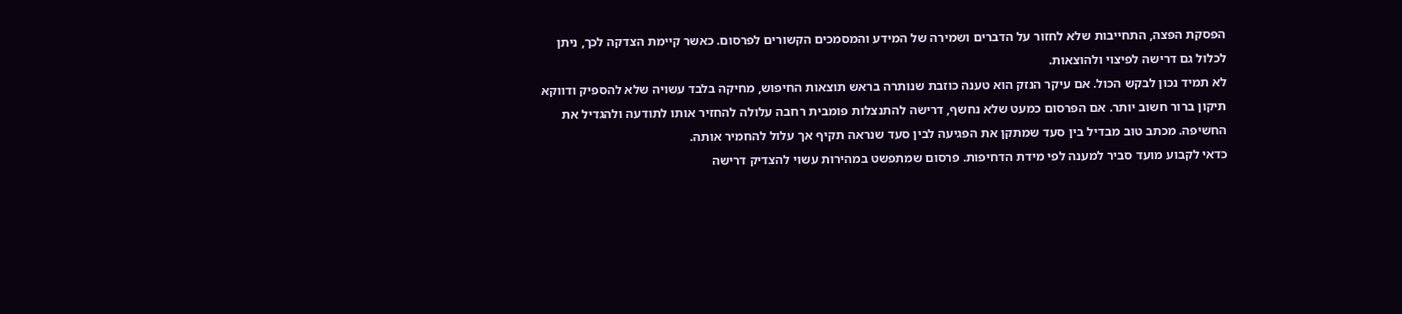הפסקת הפצה, התחייבות שלא לחזור על הדברים ושמירה של המידע והמסמכים הקשורים לפרסום. כאשר קיימת הצדקה לכך, ניתן לכלול גם דרישה לפיצוי ולהוצאות.
לא תמיד נכון לבקש הכול. אם עיקר הנזק הוא טענה כוזבת שנותרה בראש תוצאות החיפוש, מחיקה בלבד עשויה שלא להספיק ודווקא תיקון ברור חשוב יותר. אם הפרסום כמעט שלא נחשף, דרישה להתנצלות פומבית רחבה עלולה להחזיר אותו לתודעה ולהגדיל את החשיפה. מכתב טוב מבדיל בין סעד שמתקן את הפגיעה לבין סעד שנראה תקיף אך עלול להחמיר אותה.
כדאי לקבוע מועד סביר למענה לפי מידת הדחיפות. פרסום שמתפשט במהירות עשוי להצדיק דרישה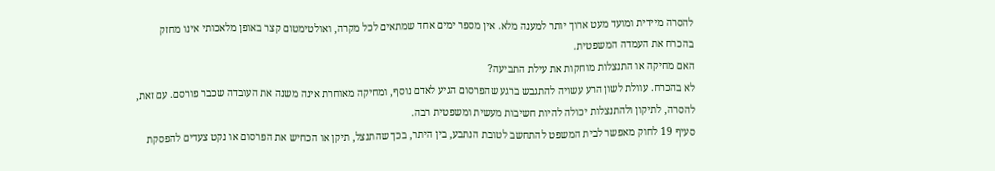להסרה מיידית ומועד מעט ארוך יותר למענה מלא. אין מספר ימים אחד שמתאים לכל מקרה, ואולטימטום קצר באופן מלאכותי אינו מחזק בהכרח את העמדה המשפטית.
האם מחיקה או התנצלות מוחקות את עילת התביעה?
לא בהכרח. עוולת לשון הרע עשויה להתגבש ברגע שהפרסום הגיע לאדם נוסף, ומחיקה מאוחרת אינה משנה את העובדה שכבר פורסם. עם זאת, להסרה, לתיקון ולהתנצלות יכולה להיות חשיבות מעשית ומשפטית רבה.
סעיף 19 לחוק מאפשר לבית המשפט להתחשב לטובת הנתבע, בין היתר, בכך שהתנצל, תיקן או הכחיש את הפרסום או נקט צעדים להפסקת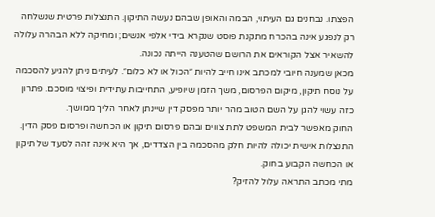הפצתו. נבחנים גם העיתוי, הבמה והאופן שבהם נעשה התיקון. התנצלות פרטית שנשלחה רק לנפגע אינה בהכרח מתקנת פוסט שנקרא בידי אלפי אנשים; ומחיקה ללא הבהרה עלולה להשאיר אצל הקוראים את הרושם שהטענה הייתה נכונה.
מכאן שמענה חיובי למכתב אינו חייב להיות ״הכול או לא כלום״. לעיתים ניתן להגיע להסכמה על נוסח תיקון, מיקום הפרסום, משך הזמן שיופיע, התחייבות עתידית ופיצוי מוסכם. פתרון כזה עשוי להגן על השם הטוב מהר יותר מפסק דין שיינתן לאחר הליך ממושך.
החוק מאפשר לבית המשפט לתת צווים ובהם פרסום תיקון או הכחשה ופרסום פסק הדין. התנצלות אישית יכולה להיות חלק מהסכמה בין הצדדים, אך היא אינה זהה לסעד של תיקון או הכחשה הקבוע בחוק.
מתי מכתב התראה עלול להזיק?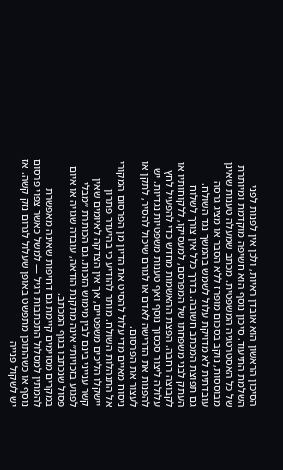הסיכון הראשון הוא אובדן ראיות, ולכן אין לפנות לפני השלמת התיעוד. סיכון נוסף הוא חשיפה מוקדמת ומיותרת של כל האסטרטגיה המשפטית. מכתב שמעלה טענות שאינן מבוססות, נוקב בסכום מופרז ללא הסבר או מציג גרסה עובדתית לא מדויקת עלול לשמש בהמשך נגד השולח.
גם תפוצת המכתב חשובה. בדרך כלל אין צורך לשלוח העתק לבני משפחתו של המפרסם, למעסיקו, ללקוחותיו או לקבוצה רחבה. הפצת ההאשמות מחדש כדי להפעיל לחץ עלולה ליצור סכסוך נוסף ואף טענות משפטיות נגדיות. יש להפנות את הדרישה לאדם או לגורם שיכול להסיר, לתקן או לעצור את הפרסום.
ניסוח מאיים מדי עלול להסיט את הדיון מן הפרסום המקורי אל התנהלות השולח. מותר להודיע כי בהיעדר פתרון יישקלו הליכים משפטיים, אך אין הצדקה לאיומים שאין קשר ענייני בינם לבין מימוש הזכות. גם הכותרת ״מבלי לפגוע בזכויות״ אינה מתקנת הודאה, עובדה שגויה או איום פסול שנכתבו בגוף המכתב.
במקרים מסוימים קיימת גם דחיפות שאינה מאפשרת להמתין למסלול התכתבות רגיל — למשל כאשר צפוי פרסום נוסף או כשהתוכן מתפשט באופן שעלול לגרום נזק קשה. אז יש לשקול פנייה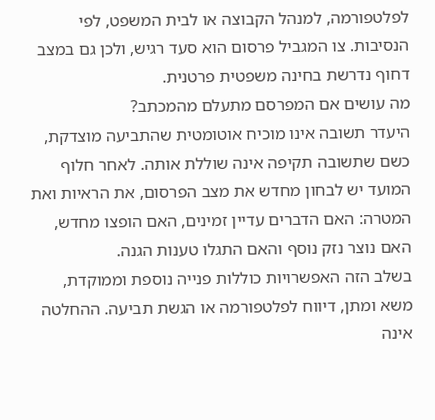לפלטפורמה, למנהל הקבוצה או לבית המשפט, לפי הנסיבות. צו המגביל פרסום הוא סעד רגיש, ולכן גם במצב דחוף נדרשת בחינה משפטית פרטנית.
מה עושים אם המפרסם מתעלם מהמכתב?
היעדר תשובה אינו מוכיח אוטומטית שהתביעה מוצדקת, כשם שתשובה תקיפה אינה שוללת אותה. לאחר חלוף המועד יש לבחון מחדש את מצב הפרסום, את הראיות ואת המטרה: האם הדברים עדיין זמינים, האם הופצו מחדש, האם נוצר נזק נוסף והאם התגלו טענות הגנה.
בשלב הזה האפשרויות כוללות פנייה נוספת וממוקדת, משא ומתן, דיווח לפלטפורמה או הגשת תביעה. ההחלטה אינה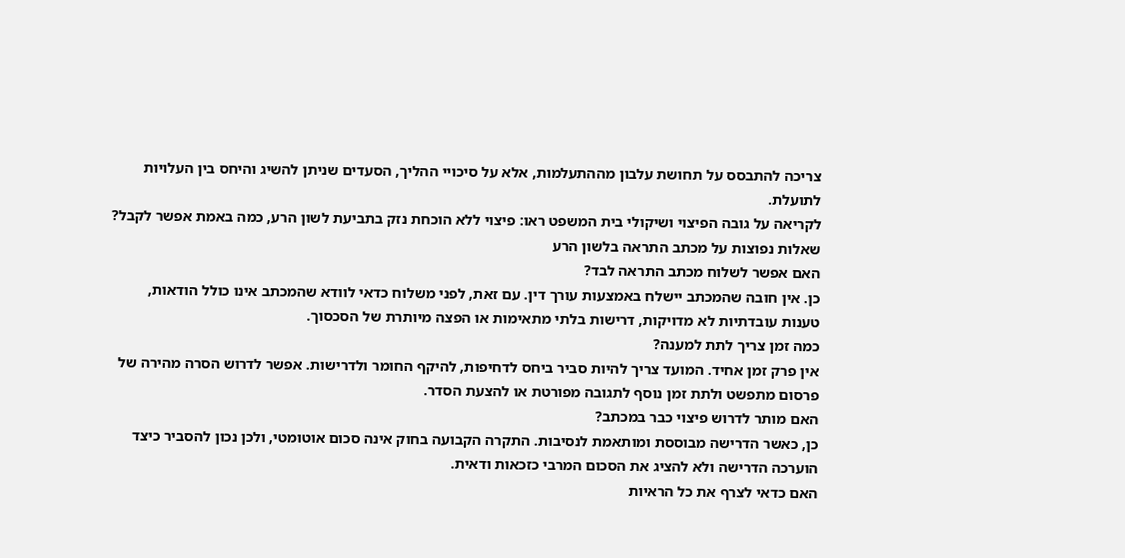צריכה להתבסס על תחושת עלבון מההתעלמות, אלא על סיכויי ההליך, הסעדים שניתן להשיג והיחס בין העלויות לתועלת.
לקריאה על גובה הפיצוי ושיקולי בית המשפט ראו: פיצוי ללא הוכחת נזק בתביעת לשון הרע, כמה באמת אפשר לקבל?
שאלות נפוצות על מכתב התראה בלשון הרע
האם אפשר לשלוח מכתב התראה לבד?
כן. אין חובה שהמכתב יישלח באמצעות עורך דין. עם זאת, לפני משלוח כדאי לוודא שהמכתב אינו כולל הודאות, טענות עובדתיות לא מדויקות, דרישות בלתי מתאימות או הפצה מיותרת של הסכסוך.
כמה זמן צריך לתת למענה?
אין פרק זמן אחיד. המועד צריך להיות סביר ביחס לדחיפות, להיקף החומר ולדרישות. אפשר לדרוש הסרה מהירה של פרסום מתפשט ולתת זמן נוסף לתגובה מפורטת או להצעת הסדר.
האם מותר לדרוש פיצוי כבר במכתב?
כן, כאשר הדרישה מבוססת ומותאמת לנסיבות. התקרה הקבועה בחוק אינה סכום אוטומטי, ולכן נכון להסביר כיצד הוערכה הדרישה ולא להציג את הסכום המרבי כזכאות ודאית.
האם כדאי לצרף את כל הראיות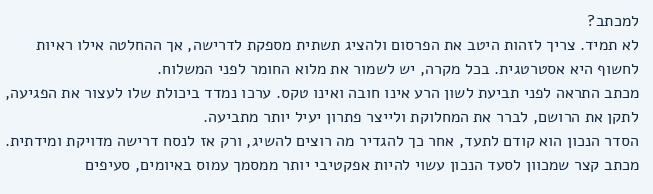למכתב?
לא תמיד. צריך לזהות היטב את הפרסום ולהציג תשתית מספקת לדרישה, אך ההחלטה אילו ראיות לחשוף היא אסטרטגית. בכל מקרה, יש לשמור את מלוא החומר לפני המשלוח.
מכתב התראה לפני תביעת לשון הרע אינו חובה ואינו טקס. ערכו נמדד ביכולת שלו לעצור את הפגיעה, לתקן את הרושם, לברר את המחלוקת ולייצר פתרון יעיל יותר מתביעה.
הסדר הנכון הוא קודם לתעד, אחר כך להגדיר מה רוצים להשיג, ורק אז לנסח דרישה מדויקת ומידתית. מכתב קצר שמכוון לסעד הנכון עשוי להיות אפקטיבי יותר ממסמך עמוס באיומים, סעיפים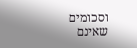וסכומים שאינם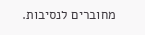מחוברים לנסיבות.